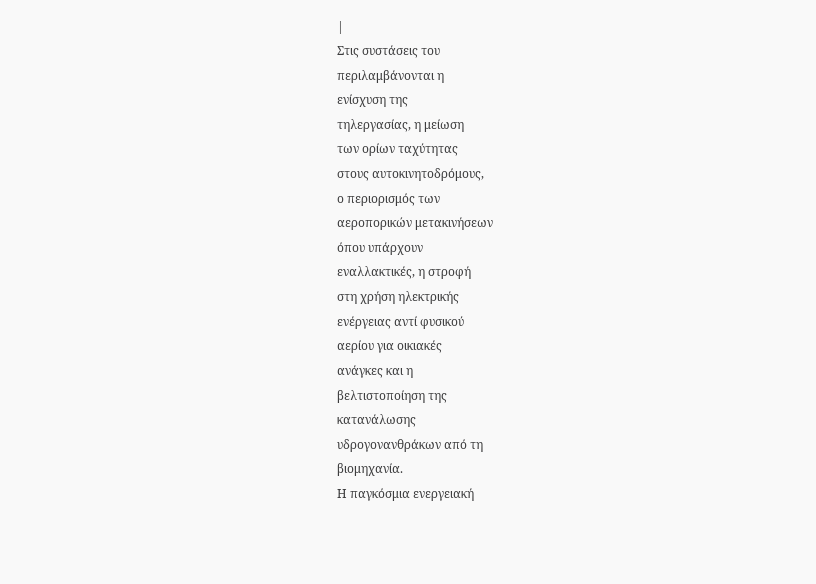|
Στις συστάσεις του
περιλαμβάνονται η
ενίσχυση της
τηλεργασίας, η μείωση
των ορίων ταχύτητας
στους αυτοκινητοδρόμους,
ο περιορισμός των
αεροπορικών μετακινήσεων
όπου υπάρχουν
εναλλακτικές, η στροφή
στη χρήση ηλεκτρικής
ενέργειας αντί φυσικού
αερίου για οικιακές
ανάγκες και η
βελτιστοποίηση της
κατανάλωσης
υδρογονανθράκων από τη
βιομηχανία.
Η παγκόσμια ενεργειακή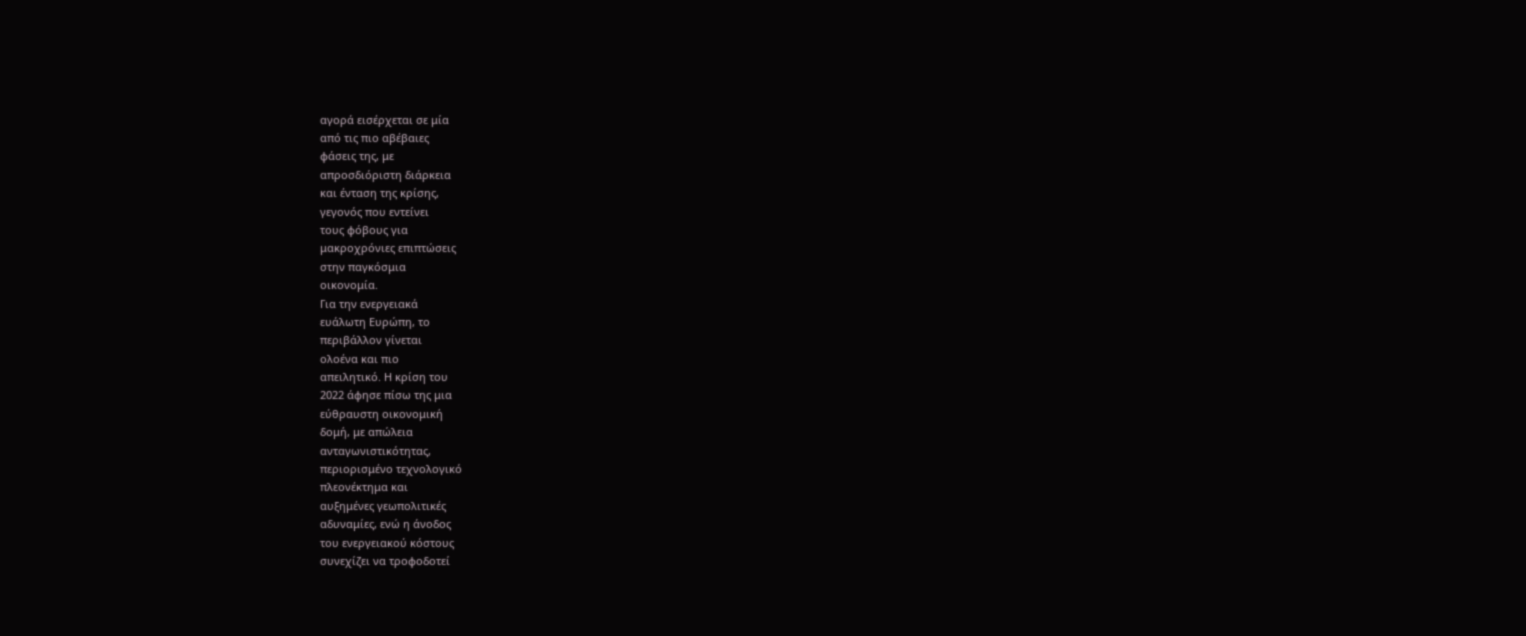αγορά εισέρχεται σε μία
από τις πιο αβέβαιες
φάσεις της, με
απροσδιόριστη διάρκεια
και ένταση της κρίσης,
γεγονός που εντείνει
τους φόβους για
μακροχρόνιες επιπτώσεις
στην παγκόσμια
οικονομία.
Για την ενεργειακά
ευάλωτη Ευρώπη, το
περιβάλλον γίνεται
ολοένα και πιο
απειλητικό. Η κρίση του
2022 άφησε πίσω της μια
εύθραυστη οικονομική
δομή, με απώλεια
ανταγωνιστικότητας,
περιορισμένο τεχνολογικό
πλεονέκτημα και
αυξημένες γεωπολιτικές
αδυναμίες, ενώ η άνοδος
του ενεργειακού κόστους
συνεχίζει να τροφοδοτεί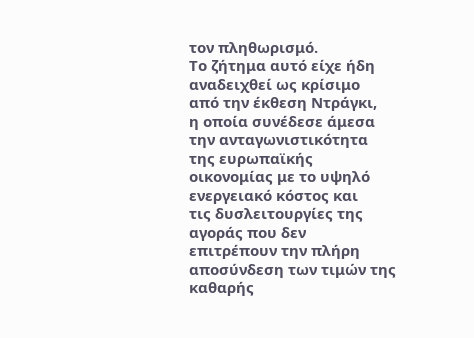τον πληθωρισμό.
Το ζήτημα αυτό είχε ήδη
αναδειχθεί ως κρίσιμο
από την έκθεση Ντράγκι,
η οποία συνέδεσε άμεσα
την ανταγωνιστικότητα
της ευρωπαϊκής
οικονομίας με το υψηλό
ενεργειακό κόστος και
τις δυσλειτουργίες της
αγοράς που δεν
επιτρέπουν την πλήρη
αποσύνδεση των τιμών της
καθαρής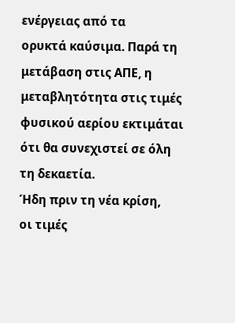ενέργειας από τα
ορυκτά καύσιμα. Παρά τη
μετάβαση στις ΑΠΕ, η
μεταβλητότητα στις τιμές
φυσικού αερίου εκτιμάται
ότι θα συνεχιστεί σε όλη
τη δεκαετία.
Ήδη πριν τη νέα κρίση,
οι τιμές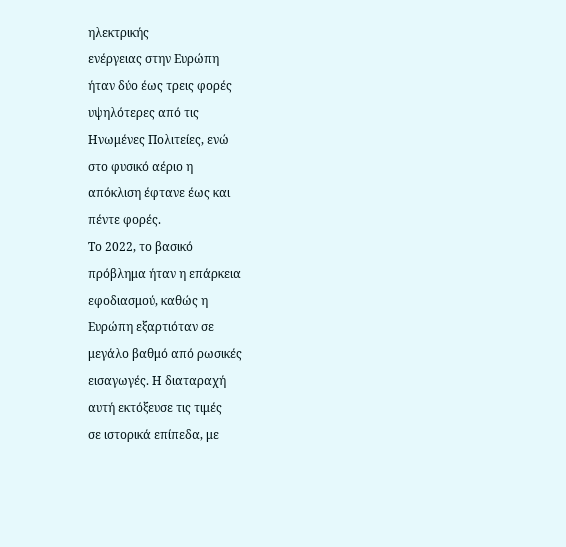ηλεκτρικής
ενέργειας στην Ευρώπη
ήταν δύο έως τρεις φορές
υψηλότερες από τις
Ηνωμένες Πολιτείες, ενώ
στο φυσικό αέριο η
απόκλιση έφτανε έως και
πέντε φορές.
Το 2022, το βασικό
πρόβλημα ήταν η επάρκεια
εφοδιασμού, καθώς η
Ευρώπη εξαρτιόταν σε
μεγάλο βαθμό από ρωσικές
εισαγωγές. Η διαταραχή
αυτή εκτόξευσε τις τιμές
σε ιστορικά επίπεδα, με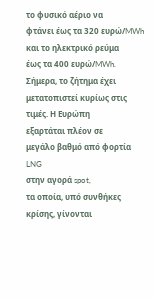το φυσικό αέριο να
φτάνει έως τα 320 ευρώ/MWh
και το ηλεκτρικό ρεύμα
έως τα 400 ευρώ/MWh.
Σήμερα, το ζήτημα έχει
μετατοπιστεί κυρίως στις
τιμές. Η Ευρώπη
εξαρτάται πλέον σε
μεγάλο βαθμό από φορτία
LNG
στην αγορά spot,
τα οποία, υπό συνθήκες
κρίσης, γίνονται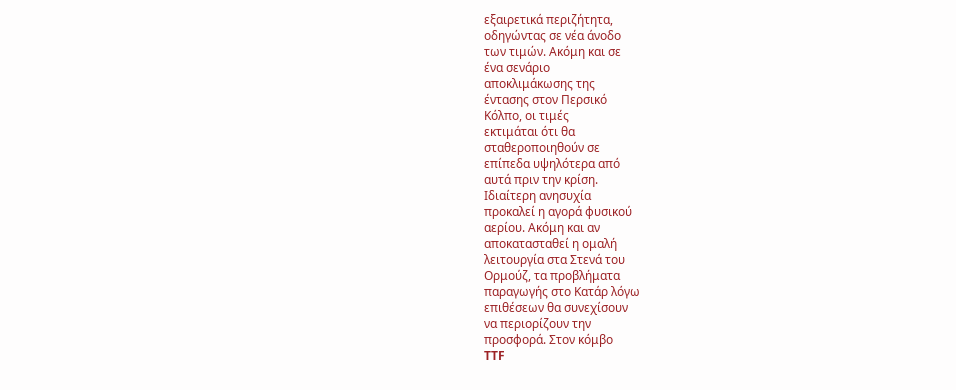εξαιρετικά περιζήτητα,
οδηγώντας σε νέα άνοδο
των τιμών. Ακόμη και σε
ένα σενάριο
αποκλιμάκωσης της
έντασης στον Περσικό
Κόλπο, οι τιμές
εκτιμάται ότι θα
σταθεροποιηθούν σε
επίπεδα υψηλότερα από
αυτά πριν την κρίση.
Ιδιαίτερη ανησυχία
προκαλεί η αγορά φυσικού
αερίου. Ακόμη και αν
αποκατασταθεί η ομαλή
λειτουργία στα Στενά του
Ορμούζ, τα προβλήματα
παραγωγής στο Κατάρ λόγω
επιθέσεων θα συνεχίσουν
να περιορίζουν την
προσφορά. Στον κόμβο
TTF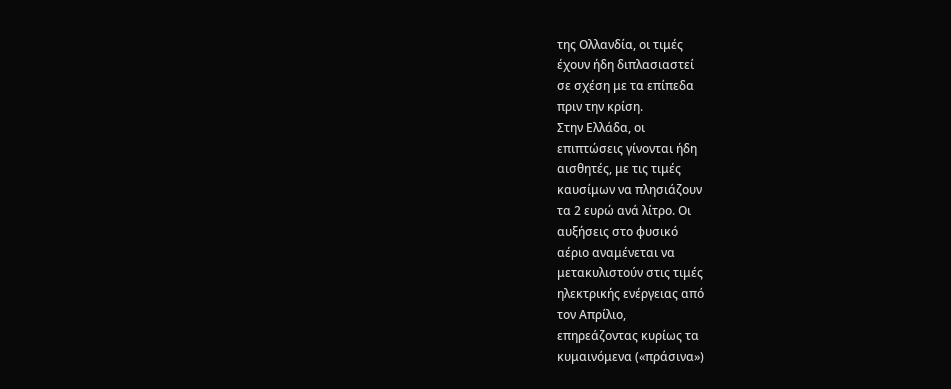της Ολλανδία, οι τιμές
έχουν ήδη διπλασιαστεί
σε σχέση με τα επίπεδα
πριν την κρίση.
Στην Ελλάδα, οι
επιπτώσεις γίνονται ήδη
αισθητές, με τις τιμές
καυσίμων να πλησιάζουν
τα 2 ευρώ ανά λίτρο. Οι
αυξήσεις στο φυσικό
αέριο αναμένεται να
μετακυλιστούν στις τιμές
ηλεκτρικής ενέργειας από
τον Απρίλιο,
επηρεάζοντας κυρίως τα
κυμαινόμενα («πράσινα»)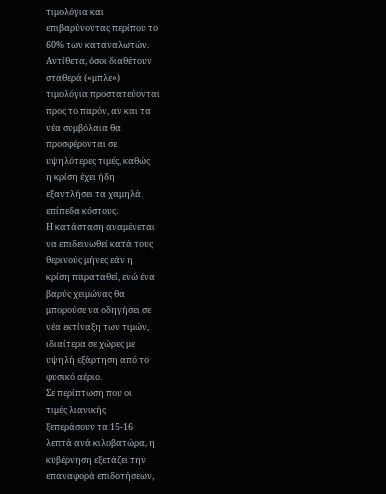τιμολόγια και
επιβαρύνοντας περίπου το
60% των καταναλωτών.
Αντίθετα, όσοι διαθέτουν
σταθερά («μπλε»)
τιμολόγια προστατεύονται
προς το παρόν, αν και τα
νέα συμβόλαια θα
προσφέρονται σε
υψηλότερες τιμές, καθώς
η κρίση έχει ήδη
εξαντλήσει τα χαμηλά
επίπεδα κόστους.
Η κατάσταση αναμένεται
να επιδεινωθεί κατά τους
θερινούς μήνες εάν η
κρίση παραταθεί, ενώ ένα
βαρύς χειμώνας θα
μπορούσε να οδηγήσει σε
νέα εκτίναξη των τιμών,
ιδιαίτερα σε χώρες με
υψηλή εξάρτηση από το
φυσικό αέριο.
Σε περίπτωση που οι
τιμές λιανικής
ξεπεράσουν τα 15-16
λεπτά ανά κιλοβατώρα, η
κυβέρνηση εξετάζει την
επαναφορά επιδοτήσεων,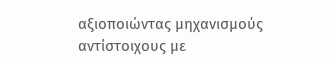αξιοποιώντας μηχανισμούς
αντίστοιχους με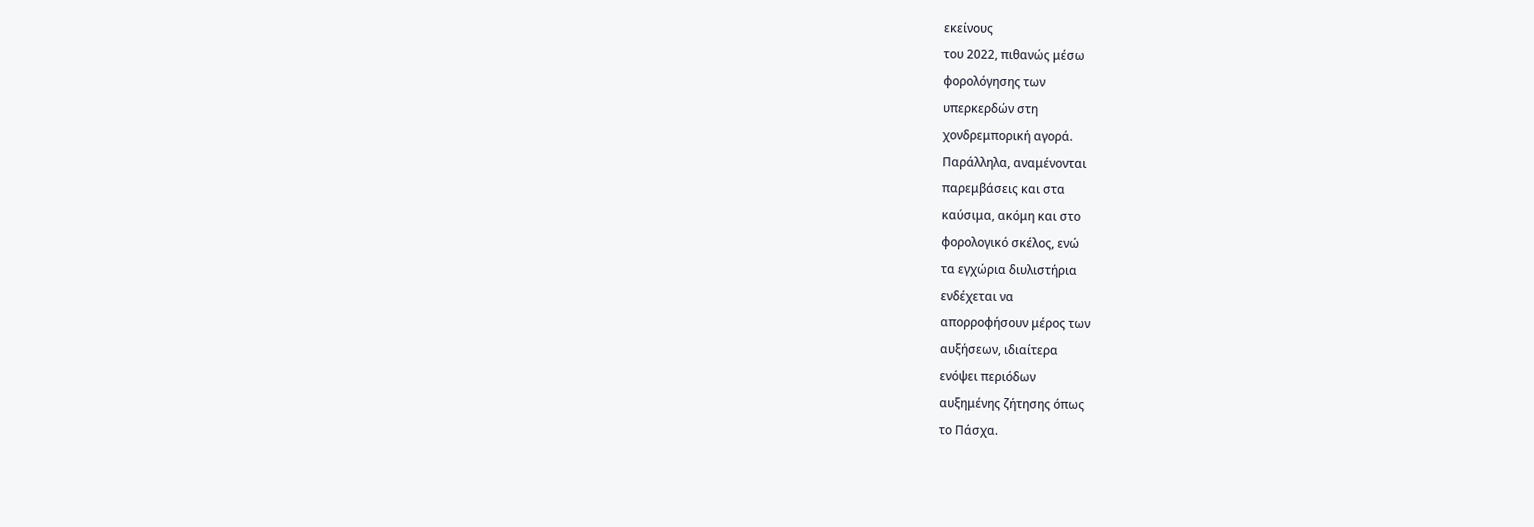εκείνους
του 2022, πιθανώς μέσω
φορολόγησης των
υπερκερδών στη
χονδρεμπορική αγορά.
Παράλληλα, αναμένονται
παρεμβάσεις και στα
καύσιμα, ακόμη και στο
φορολογικό σκέλος, ενώ
τα εγχώρια διυλιστήρια
ενδέχεται να
απορροφήσουν μέρος των
αυξήσεων, ιδιαίτερα
ενόψει περιόδων
αυξημένης ζήτησης όπως
το Πάσχα.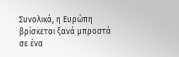Συνολικά, η Ευρώπη
βρίσκεται ξανά μπροστά
σε ένα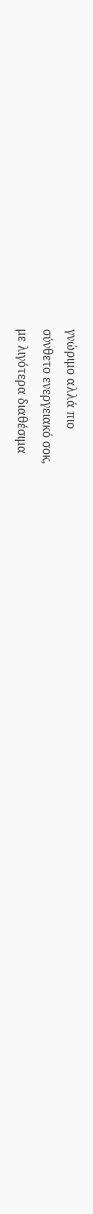γνώριμο αλλά πιο
σύνθετο ενεργειακό σοκ,
με λιγότερα διαθέσιμα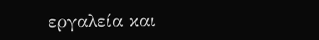εργαλεία και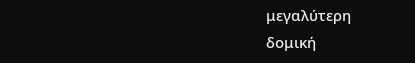μεγαλύτερη
δομική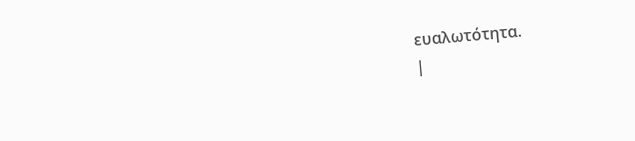ευαλωτότητα.
|